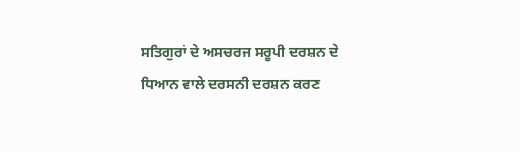ਸਤਿਗੁਰਾਂ ਦੇ ਅਸਚਰਜ ਸਰੂਪੀ ਦਰਸ਼ਨ ਦੇ ਧਿਆਨ ਵਾਲੇ ਦਰਸਨੀ ਦਰਸ਼ਨ ਕਰਣ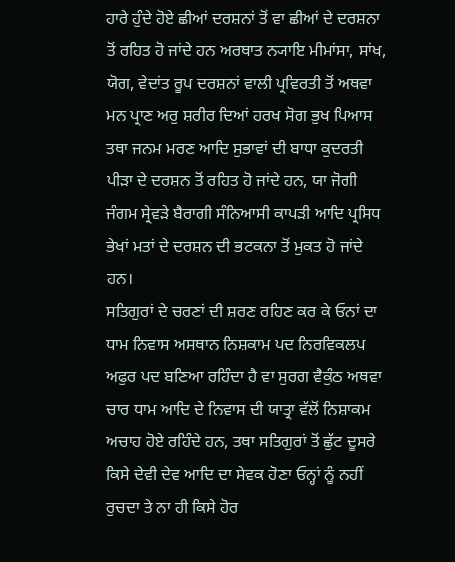ਹਾਰੇ ਹੁੰਦੇ ਹੋਏ ਛੀਆਂ ਦਰਸ਼ਨਾਂ ਤੋਂ ਵਾ ਛੀਆਂ ਦੇ ਦਰਸ਼ਨਾ ਤੋਂ ਰਹਿਤ ਹੋ ਜਾਂਦੇ ਹਨ ਅਰਥਾਤ ਨ੍ਯਾਇ ਮੀਮਾਂਸਾ, ਸਾਂਖ, ਯੋਗ, ਵੇਦਾਂਤ ਰੂਪ ਦਰਸ਼ਨਾਂ ਵਾਲੀ ਪ੍ਰਵਿਰਤੀ ਤੋਂ ਅਥਵਾ ਮਨ ਪ੍ਰਾਣ ਅਰੁ ਸ਼ਰੀਰ ਦਿਆਂ ਹਰਖ ਸੋਗ ਭੁਖ ਪਿਆਸ ਤਥਾ ਜਨਮ ਮਰਣ ਆਦਿ ਸੁਭਾਵਾਂ ਦੀ ਬਾਧਾ ਕੁਦਰਤੀ ਪੀੜਾ ਦੇ ਦਰਸ਼ਨ ਤੋਂ ਰਹਿਤ ਹੋ ਜਾਂਦੇ ਹਨ, ਯਾ ਜੋਗੀ ਜੰਗਮ ਸ੍ਰੇਵੜੇ ਬੈਰਾਗੀ ਸੰਨਿਆਸੀ ਕਾਪੜੀ ਆਦਿ ਪ੍ਰਸਿਧ ਭੇਖਾਂ ਮਤਾਂ ਦੇ ਦਰਸ਼ਨ ਦੀ ਭਟਕਨਾ ਤੋਂ ਮੁਕਤ ਹੋ ਜਾਂਦੇ ਹਨ।
ਸਤਿਗੁਰਾਂ ਦੇ ਚਰਣਾਂ ਦੀ ਸ਼ਰਣ ਰਹਿਣ ਕਰ ਕੇ ਓਨਾਂ ਦਾ ਧਾਮ ਨਿਵਾਸ ਅਸਥਾਨ ਨਿਸ਼ਕਾਮ ਪਦ ਨਿਰਵਿਕਲਪ ਅਫੁਰ ਪਦ ਬਣਿਆ ਰਹਿੰਦਾ ਹੈ ਵਾ ਸੁਰਗ ਵੈਕੁੰਠ ਅਥਵਾ ਚਾਰ ਧਾਮ ਆਦਿ ਦੇ ਨਿਵਾਸ ਦੀ ਯਾਤ੍ਰਾ ਵੱਲੋਂ ਨਿਸ਼ਾਕਮ ਅਚਾਹ ਹੋਏ ਰਹਿੰਦੇ ਹਨ, ਤਥਾ ਸਤਿਗੁਰਾਂ ਤੋਂ ਛੁੱਟ ਦੂਸਰੇ ਕਿਸੇ ਦੇਵੀ ਦੇਵ ਆਦਿ ਦਾ ਸੇਵਕ ਹੋਣਾ ਓਨ੍ਹਾਂ ਨੂੰ ਨਹੀਂ ਰੁਚਦਾ ਤੇ ਨਾ ਹੀ ਕਿਸੇ ਹੋਰ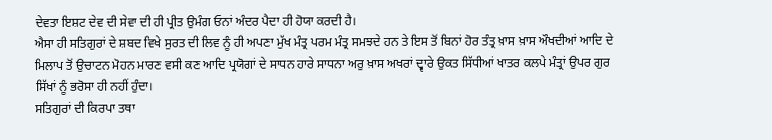ਦੇਵਤਾ ਇਸ਼ਟ ਦੇਵ ਦੀ ਸੇਵਾ ਦੀ ਹੀ ਪ੍ਰੀਤ ਉਮੰਗ ਓਨਾਂ ਅੰਦਰ ਪੈਦਾ ਹੀ ਹੋਯਾ ਕਰਦੀ ਹੈ।
ਐਸਾ ਹੀ ਸਤਿਗੁਰਾਂ ਦੇ ਸ਼ਬਦ ਵਿਖੇ ਸੁਰਤ ਦੀ ਲਿਵ ਨੂੰ ਹੀ ਅਪਣਾ ਮੁੱਖ ਮੰਤ੍ਰ ਪਰਮ ਮੰਤ੍ਰ ਸਮਝਦੇ ਹਨ ਤੇ ਇਸ ਤੋਂ ਬਿਨਾਂ ਹੋਰ ਤੰਤ੍ਰ ਖ਼ਾਸ ਖ਼ਾਸ ਔਖਦੀਆਂ ਆਦਿ ਦੇ ਮਿਲਾਪ ਤੋਂ ਉਚਾਟਨ ਮੋਹਨ ਮਾਰਣ ਵਸੀ ਕਣ ਆਦਿ ਪ੍ਰਯੋਗਾਂ ਦੇ ਸਾਧਨ ਹਾਰੇ ਸਾਧਨਾ ਅਰੁ ਖ਼ਾਸ ਅਖਰਾਂ ਦ੍ਵਾਰੇ ਉਕਤ ਸਿੱਧੀਆਂ ਖਾਤਰ ਕਲਪੇ ਮੰਤ੍ਰਾਂ ਉਪਰ ਗੁਰ ਸਿੱਖਾਂ ਨੂੰ ਭਰੋਸਾ ਹੀ ਨਹੀਂ ਹੁੰਦਾ।
ਸਤਿਗੁਰਾਂ ਦੀ ਕਿਰਪਾ ਤਥਾ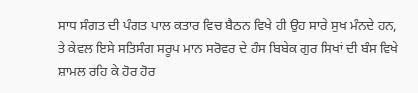ਸਾਧ ਸੰਗਤ ਦੀ ਪੰਗਤ ਪਾਲ ਕਤਾਰ ਵਿਚ ਬੈਠਨ ਵਿਖੇ ਹੀ ਉਹ ਸਾਰੇ ਸੁਖ ਮੰਨਦੇ ਹਨ, ਤੇ ਕੇਵਲ ਇਸੇ ਸਤਿਸੰਗ ਸਰੂਪ ਮਾਨ ਸਰੋਵਰ ਦੇ ਹੰਸ ਬਿਬੇਕ ਗੁਰ ਸਿਖਾਂ ਦੀ ਬੰਸ ਵਿਖੇ ਸ਼ਾਮਲ ਰਹਿ ਕੇ ਹੋਰ ਹੋਰ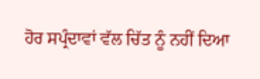ਹੋਰ ਸਪ੍ਰੰਦਾਵਾਂ ਵੱਲ ਚਿੱਤ ਨੂੰ ਨਹੀਂ ਦਿਆ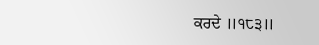ਕਰਦੇ ॥੧੮੩॥